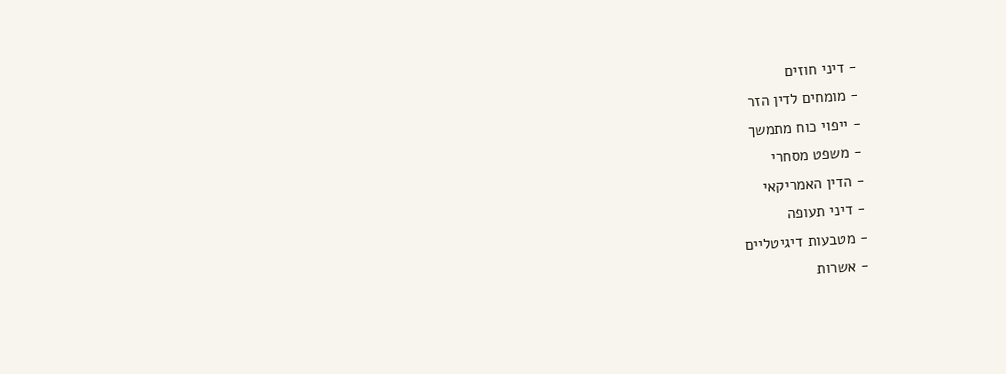- דיני חוזים
- מומחים לדין הזר
- ייפוי כוח מתמשך
- משפט מסחרי
- הדין האמריקאי
- דיני תעופה
- מטבעות דיגיטליים
- אשרות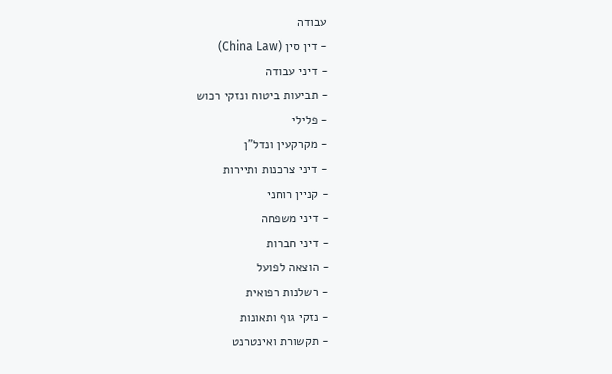עבודה
- דין סין (China Law)
- דיני עבודה
- תביעות ביטוח ונזקי רכוש
- פלילי
- מקרקעין ונדל"ן
- דיני צרכנות ותיירות
- קניין רוחני
- דיני משפחה
- דיני חברות
- הוצאה לפועל
- רשלנות רפואית
- נזקי גוף ותאונות
- תקשורת ואינטרנט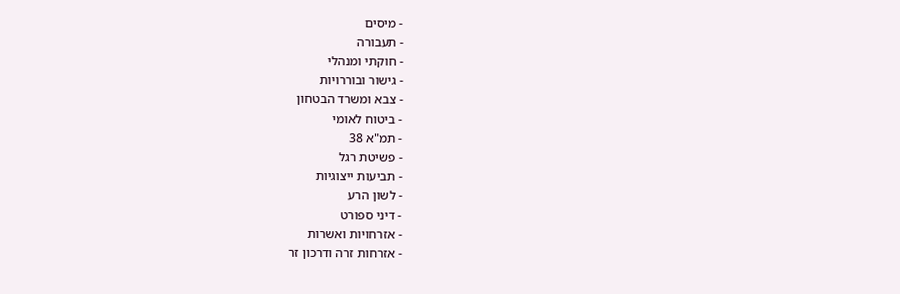- מיסים
- תעבורה
- חוקתי ומנהלי
- גישור ובוררויות
- צבא ומשרד הבטחון
- ביטוח לאומי
- תמ"א 38
- פשיטת רגל
- תביעות ייצוגיות
- לשון הרע
- דיני ספורט
- אזרחויות ואשרות
- אזרחות זרה ודרכון זר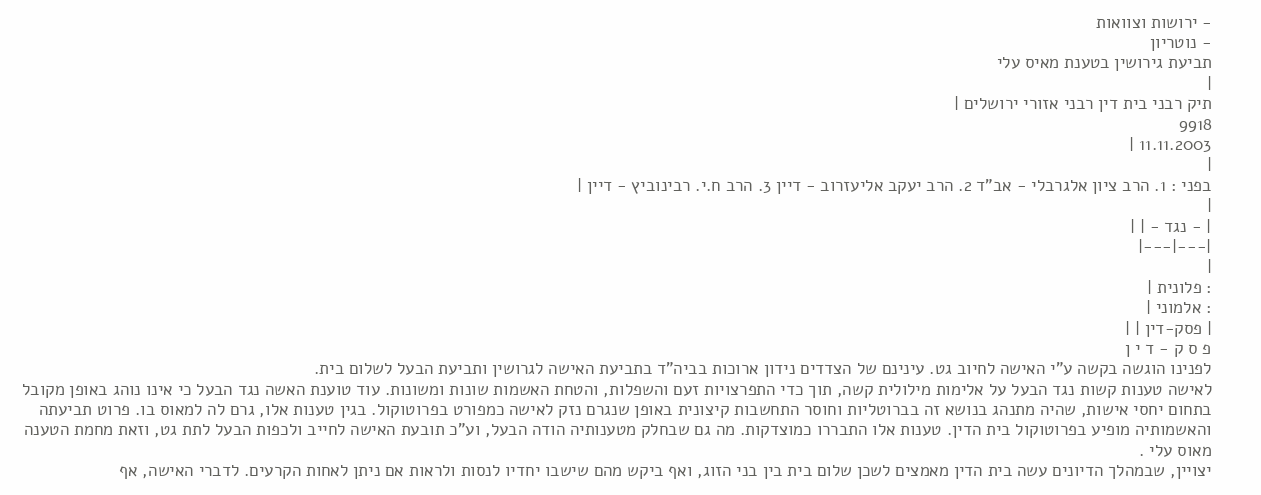- ירושות וצוואות
- נוטריון
תביעת גירושין בטענת מאיס עלי
|
תיק רבני בית דין רבני אזורי ירושלים |
9918
11.11.2003 |
|
בפני : 1. הרב ציון אלגרבלי - אב"ד 2. הרב יעקב אליעזרוב - דיין 3. הרב ח.י. רבינוביץ - דיין |
|
| - נגד - | |
|---|---|
|
: פלונית |
: אלמוני |
| פסק-דין | |
פ ס ק - ד י ן
לפנינו הוגשה בקשה ע"י האישה לחיוב גט. עינינם של הצדדים נידון ארוכות בביה"ד בתביעת האישה לגרושין ותביעת הבעל לשלום בית.
לאישה טענות קשות נגד הבעל על אלימות מילולית קשה, תוך כדי התפרצויות זעם והשפלות, והטחת האשמות שונות ומשונות. עוד טוענת האשה נגד הבעל כי אינו נוהג באופן מקובל בתחום יחסי אישות, שהיה מתנהג בנושא זה בברוטליות וחוסר התחשבות קיצונית באופן שנגרם נזק לאישה כמפורט בפרוטוקול. בגין טענות אלו, גרם לה למאוס בו. פרוט תביעתה והאשמותיה מופיע בפרוטוקול בית הדין. טענות אלו התבררו כמוצדקות. מה גם שבחלק מטענותיה הודה הבעל, וע"כ תובעת האישה לחייב ולכפות הבעל לתת גט, וזאת מחמת הטענה מאוס עלי .
יצויין, שבמהלך הדיונים עשה בית הדין מאמצים לשכן שלום בית בין בני הזוג, ואף ביקש מהם שישבו יחדיו לנסות ולראות אם ניתן לאחות הקרעים. לדברי האישה, אף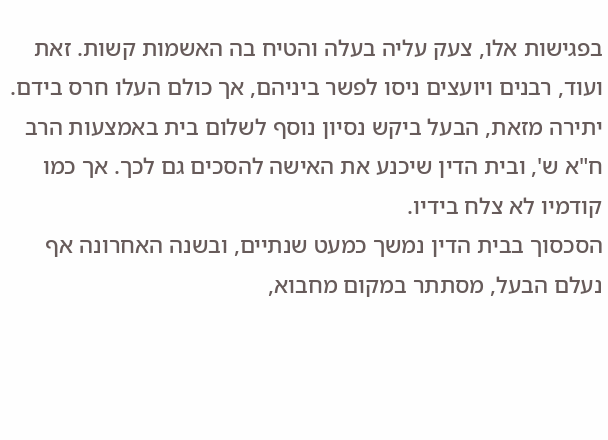בפגישות אלו, צעק עליה בעלה והטיח בה האשמות קשות. זאת ועוד, רבנים ויועצים ניסו לפשר ביניהם, אך כולם העלו חרס בידם. יתירה מזאת, הבעל ביקש נסיון נוסף לשלום בית באמצעות הרב ח"א ש', ובית הדין שיכנע את האישה להסכים גם לכך. אך כמו קודמיו לא צלח בידיו.
הסכסוך בבית הדין נמשך כמעט שנתיים, ובשנה האחרונה אף נעלם הבעל, מסתתר במקום מחבוא,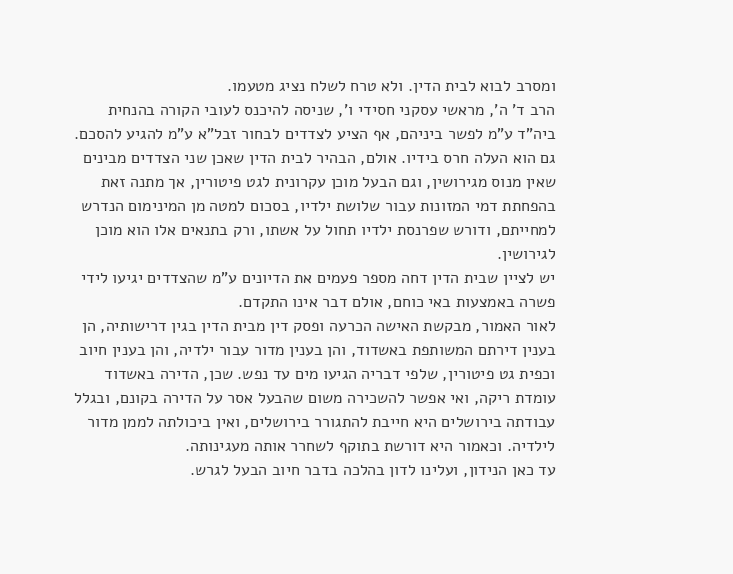ומסרב לבוא לבית הדין. ולא טרח לשלח נציג מטעמו.
הרב ד' ה', מראשי עסקני חסידי ו', שניסה להיכנס לעובי הקורה בהנחית ביה"ד ע"מ לפשר ביניהם, אף הציע לצדדים לבחור זבל"א ע"מ להגיע להסכם. גם הוא העלה חרס בידיו. אולם, הבהיר לבית הדין שאכן שני הצדדים מבינים שאין מנוס מגירושין, וגם הבעל מוכן עקרונית לגט פיטורין, אך מתנה זאת בהפחתת דמי המזונות עבור שלושת ילדיו, בסכום למטה מן המינימום הנדרש למחייתם, ודורש שפרנסת ילדיו תחול על אשתו, ורק בתנאים אלו הוא מוכן לגירושין.
יש לציין שבית הדין דחה מספר פעמים את הדיונים ע"מ שהצדדים יגיעו לידי פשרה באמצעות באי כוחם, אולם דבר אינו התקדם.
לאור האמור, מבקשת האישה הכרעה ופסק דין מבית הדין בגין דרישותיה, הן בענין דירתם המשותפת באשדוד, והן בענין מדור עבור ילדיה, והן בענין חיוב וכפית גט פיטורין, שלפי דבריה הגיעו מים עד נפש. שכן, הדירה באשדוד עומדת ריקה, ואי אפשר להשכירה משום שהבעל אסר על הדירה בקונם, ובגלל עבודתה בירושלים היא חייבת להתגורר בירושלים, ואין ביכולתה לממן מדור לילדיה. וכאמור היא דורשת בתוקף לשחרר אותה מעגינותה.
עד כאן הנידון, ועלינו לדון בהלכה בדבר חיוב הבעל לגרש.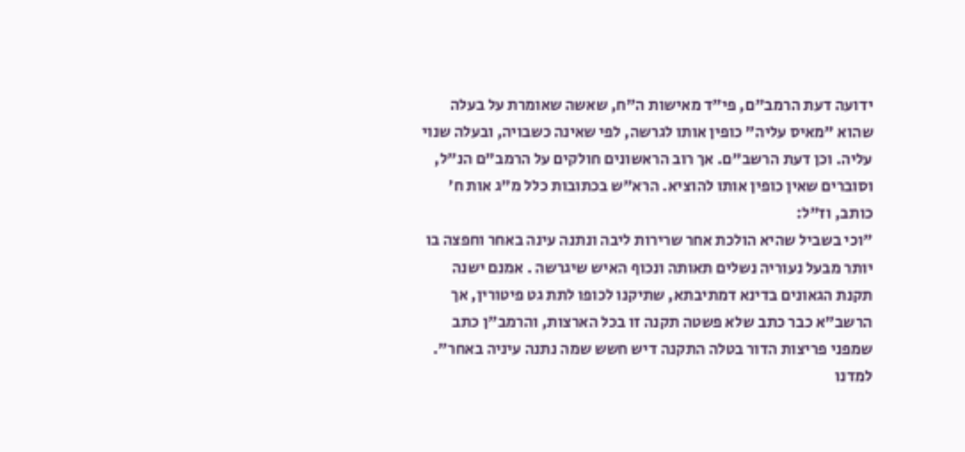ידועה דעת הרמב"ם, פי"ד מאישות ה"ח, שאשה שאומרת על בעלה שהוא "מאיס עליה" כופין אותו לגרשה, לפי שאינה כשבויה, ובעלה שנוי עליה. וכן דעת הרשב"ם. אך רוב הראשונים חולקים על הרמב"ם הנ"ל, וסוברים שאין כופין אותו להוציא. הרא"ש בכתובות כלל מ"ג אות ח' כותב, וז"ל:
"וכי בשביל שהיא הולכת אחר שרירות ליבה ונתנה עינה באחר וחפצה בו יותר מבעל נעוריה נשלים תאותה ונכוף האיש שיגרשה . אמנם ישנה תקנת הגאונים בדינא דמתיבתא, שתיקנו לכופו לתת גט פיטורין, אך הרשב"א כבר כתב שלא פשטה תקנה זו בכל הארצות, והרמב"ן כתב שמפני פריצות הדור בטלה התקנה דיש חשש שמה נתנה עיניה באחר".
למדנו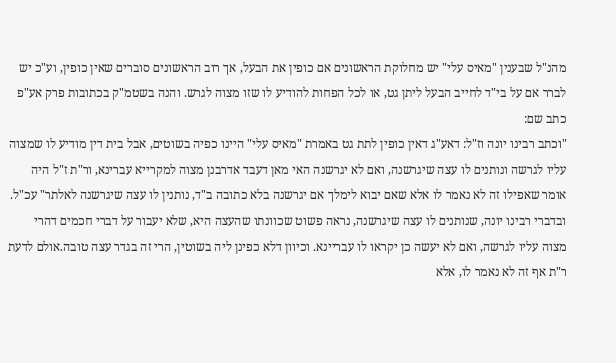מהנ"ל שבענין "מאיס עלי" יש מחלוקת הראשונים אם כופין את הבעל, אך רוב הראשונים סוברים שאין כופין, וע"כ יש לברר אם על בי"ד לחייב הבעל ליתן גט, או לכל הפחות להודיע לו שזו מצוה לגרש. והנה בשטמ"ק בכתובות פרק אע"פ כתב שם:
"וכתב רבינו יונה וז"ל: דאע"ג דאין כופין לתת גט באמרת "מאיס עלי" היינו כפיה בשוטים, אבל בית דין מודיע לו שמצוה עליו לגרשה ונותנים לו עצה שיגרשנה, ואם לא יגרשנה האי מאן דעבד אדרבנן מצוה למקרייא עברינא, ור"ת ז"ל היה אומר שאפילו זה לא נאמר לו אלא שאם יבוא לימלך אם יגרשנה בלא כתובה ב"ד, נותנין לו עצה שיגרשנה לאלתר" עכ"ל.
ובדברי רבינו יונה, שנותנים לו עצה שיגרשנה, נראה פשוט שכוונתו שהעצה היא, שלא יעבור על דברי חכמים דהרי מצוה עליו לגרשה, ואם לא יעשה כן יקראו לו עבריינא. וכיוון דלא כפינן ליה בשוטין, הרי זה בגדר עצה טובה.אולם לדעת ר"ת אף זה לא נאמר לו, אלא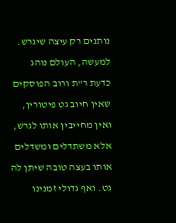נותנים רק עיצה שיגרש.
למעשה, העולם נוהג כדעת ר"ת ורוב הפוסקים שאין חיוב גט פיטורין, ואין מחייבין אותו לגרש, אלא משתדלים ומשדלים אותו בעצה טובה שיתן לה גט. ואף גדולי זמנינו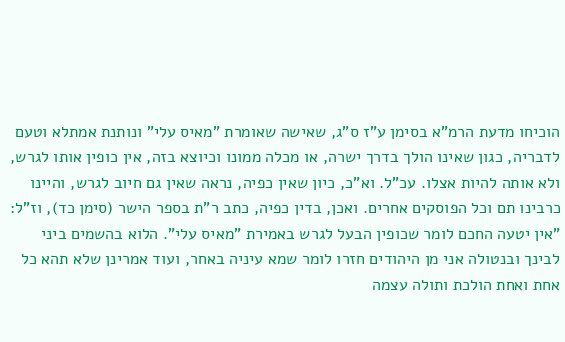הוכיחו מדעת הרמ"א בסימן ע"ז ס"ג, שאישה שאומרת "מאיס עלי" ונותנת אמתלא וטעם לדבריה, כגון שאינו הולך בדרך ישרה, או מכלה ממונו וכיוצא בזה, אין כופין אותו לגרש, ולא אותה להיות אצלו. עכ"ל. וא"כ, כיון שאין כפיה, נראה שאין גם חיוב לגרש, והיינו כרבינו תם וכל הפוסקים אחרים. ואכן, בדין כפיה, כתב ר"ת בספר הישר (סימן כד), וז"ל:
"אין יטעה החכם לומר שכופין הבעל לגרש באמירת "מאיס עלי". הלוא בהשמים ביני לבינך ובנטולה אני מן היהודים חזרו לומר שמא עיניה באחר, ועוד אמרינן שלא תהא כל אחת ואחת הולכת ותולה עצמה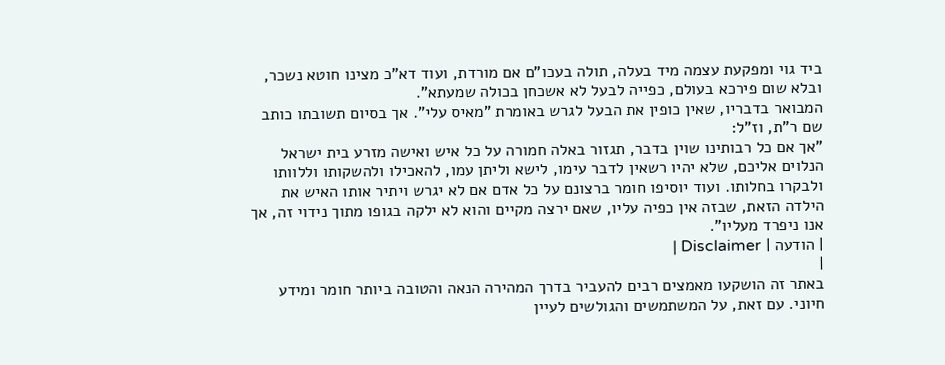ביד גוי ומפקעת עצמה מיד בעלה, תולה בעכו"ם אם מורדת, ועוד דא"כ מצינו חוטא נשכר, ובלא שום פירכא בעולם, כפייה לבעל לא אשכחן בכולה שמעתא".
המבואר בדבריו, שאין כופין את הבעל לגרש באומרת "מאיס עלי". אך בסיום תשובתו כותב שם ר"ת, וז"ל:
"אך אם כל רבותינו שוין בדבר, תגזור באלה חמורה על כל איש ואישה מזרע בית ישראל הנלוים אליכם, שלא יהיו רשאין לדבר עימו, לישא וליתן עמו, להאכילו ולהשקותו וללוותו ולבקרו בחלותו. ועוד יוסיפו חומר ברצונם על כל אדם אם לא יגרש ויתיר אותו האיש את הילדה הזאת, שבזה אין כפיה עליו, שאם ירצה מקיים והוא לא ילקה בגופו מתוך נידוי זה, אך אנו ניפרד מעליו".
| הודעה | Disclaimer |
|
באתר זה הושקעו מאמצים רבים להעביר בדרך המהירה הנאה והטובה ביותר חומר ומידע חיוני. עם זאת, על המשתמשים והגולשים לעיין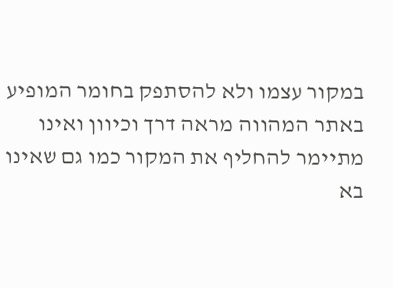במקור עצמו ולא להסתפק בחומר המופיע באתר המהווה מראה דרך וכיוון ואינו מתיימר להחליף את המקור כמו גם שאינו בא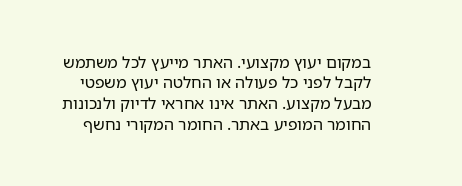במקום יעוץ מקצועי. האתר מייעץ לכל משתמש לקבל לפני כל פעולה או החלטה יעוץ משפטי מבעל מקצוע. האתר אינו אחראי לדיוק ולנכונות החומר המופיע באתר. החומר המקורי נחשף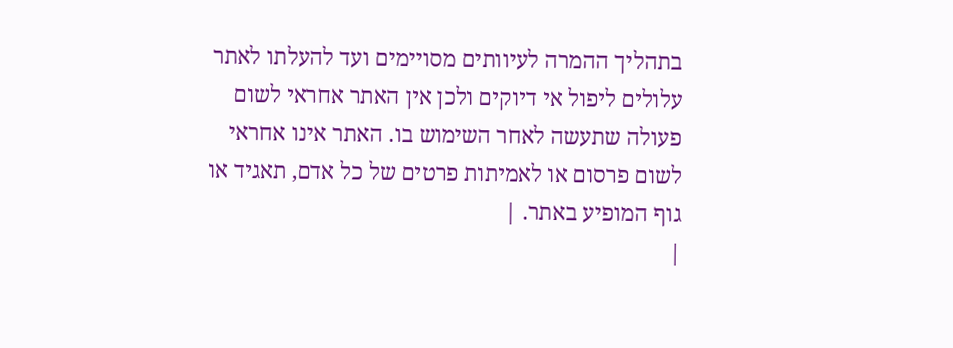בתהליך ההמרה לעיוותים מסויימים ועד להעלתו לאתר עלולים ליפול אי דיוקים ולכן אין האתר אחראי לשום פעולה שתעשה לאחר השימוש בו. האתר אינו אחראי לשום פרסום או לאמיתות פרטים של כל אדם, תאגיד או גוף המופיע באתר. |
|